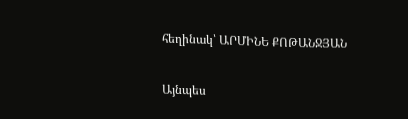հեղինակ՝ ԱՐՄԻՆԵ ՔՈԹԱՆՋՅԱՆ

Այնպես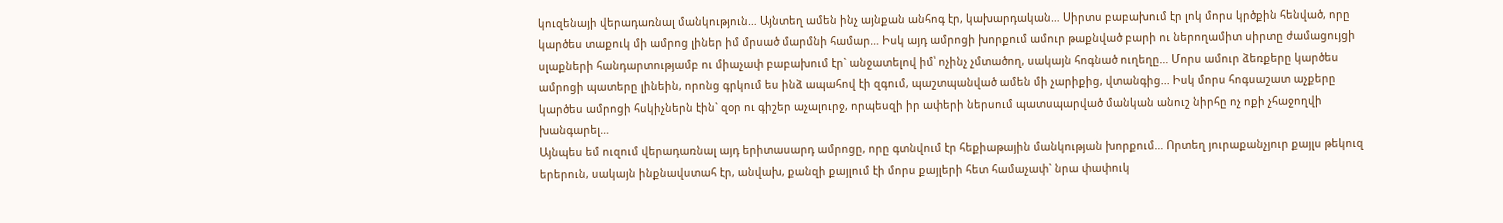կուզենայի վերադառնալ մանկություն… Այնտեղ ամեն ինչ այնքան անհոգ էր, կախարդական… Սիրտս բաբախում էր լոկ մորս կրծքին հենված, որը կարծես տաքուկ մի ամրոց լիներ իմ մրսած մարմնի համար… Իսկ այդ ամրոցի խորքում ամուր թաքնված բարի ու ներողամիտ սիրտը ժամացույցի սլաքների հանդարտությամբ ու միաչափ բաբախում էր` անջատելով իմ՝ ոչինչ չմտածող, սակայն հոգնած ուղեղը… Մորս ամուր ձեռքերը կարծես ամրոցի պատերը լինեին, որոնց գրկում ես ինձ ապահով էի զգում, պաշտպանված ամեն մի չարիքից, վտանգից... Իսկ մորս հոգսաշատ աչքերը կարծես ամրոցի հսկիչներն էին` զօր ու գիշեր աչալուրջ, որպեսզի իր ափերի ներսում պատսպարված մանկան անուշ նիրհը ոչ ոքի չհաջողվի խանգարել…
Այնպես եմ ուզում վերադառնալ այդ երիտասարդ ամրոցը, որը գտնվում էր հեքիաթային մանկության խորքում… Որտեղ յուրաքանչյուր քայլս թեկուզ երերուն, սակայն ինքնավստահ էր, անվախ, քանզի քայլում էի մորս քայլերի հետ համաչափ` նրա փափուկ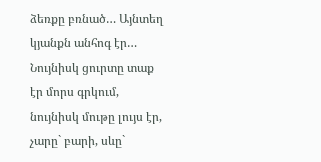ձեռքը բռնած… Այնտեղ կյանքն անհոգ էր… Նույնիսկ ցուրտը տաք էր մորս գրկում, նույնիսկ մութը լույս էր, չարը` բարի, սևը`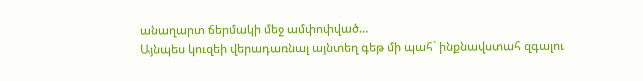անաղարտ ճերմակի մեջ ամփոփված…
Այնպես կուզեի վերադառնալ այնտեղ գեթ մի պահ` ինքնավստահ զգալու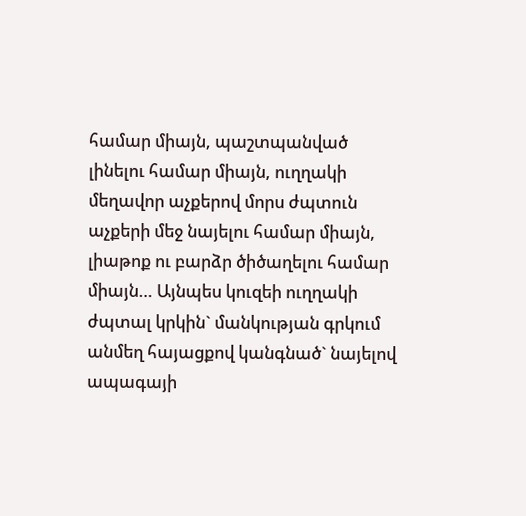համար միայն, պաշտպանված լինելու համար միայն, ուղղակի մեղավոր աչքերով մորս ժպտուն աչքերի մեջ նայելու համար միայն, լիաթոք ու բարձր ծիծաղելու համար միայն… Այնպես կուզեի ուղղակի ժպտալ կրկին` մանկության գրկում անմեղ հայացքով կանգնած` նայելով ապագայի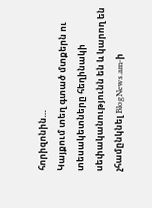հորիզոնին…
Կայքում տեղ գտած մտքերն ու տեսակետները հեղինակի սեփականությունն են և կարող են չհամընկնել BlogNews.am-ի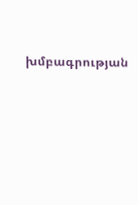խմբագրության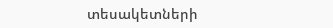տեսակետների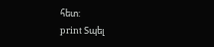հետ:
print Տպել